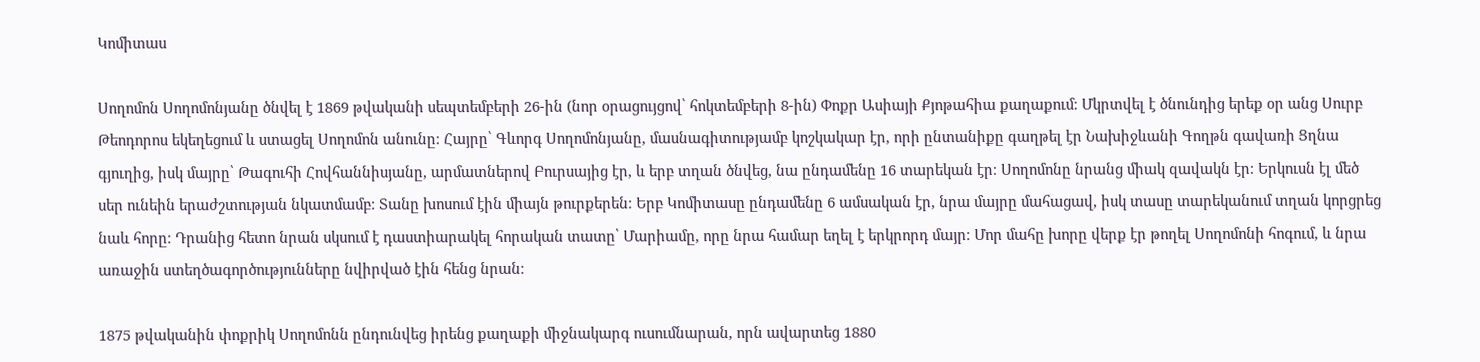Կոմիտաս

Սողոմոն Սողոմոնյանը ծնվել է 1869 թվականի սեպտեմբերի 26-ին (նոր օրացույցով՝ հոկտեմբերի 8-ին) Փոքր Ասիայի Քյոթահիա քաղաքում։ Մկրտվել է ծնունդից երեք օր անց Սուրբ Թեոդորոս եկեղեցում և ստացել Սողոմոն անունը։ Հայրը՝ Գևորգ Սողոմոնյանը, մասնագիտությամբ կոշկակար էր, որի ընտանիքը գաղթել էր Նախիջևանի Գողթն գավառի Ցղնա գյուղից, իսկ մայրը՝ Թագուհի Հովհաննիսյանը, արմատներով Բուրսայից էր, և երբ տղան ծնվեց, նա ընդամենը 16 տարեկան էր։ Սողոմոնը նրանց միակ զավակն էր։ Երկուսն էլ մեծ սեր ունեին երաժշտության նկատմամբ։ Տանը խոսում էին միայն թուրքերեն։ Երբ Կոմիտասը ընդամենը 6 ամսական էր, նրա մայրը մահացավ, իսկ տասը տարեկանում տղան կորցրեց նաև հորը։ Դրանից հետո նրան սկսում է դաստիարակել հորական տատը՝ Մարիամը, որը նրա համար եղել է երկրորդ մայր։ Մոր մահը խորը վերք էր թողել Սողոմոնի հոգում, և նրա առաջին ստեղծագործությունները նվիրված էին հենց նրան։

1875 թվականին փոքրիկ Սողոմոնն ընդունվեց իրենց քաղաքի միջնակարգ ուսումնարան, որն ավարտեց 1880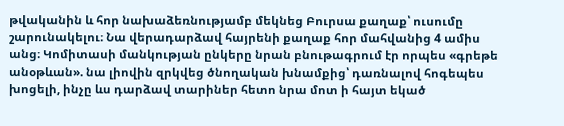թվականին և հոր նախաձեռնությամբ մեկնեց Բուրսա քաղաք՝ ուսումը շարունակելու։ Նա վերադարձավ հայրենի քաղաք հոր մահվանից 4 ամիս անց։ Կոմիտասի մանկության ընկերը նրան բնութագրում էր որպես «գրեթե անօթևան». նա լիովին զրկվեց ծնողական խնամքից՝ դառնալով հոգեպես խոցելի, ինչը ևս դարձավ տարիներ հետո նրա մոտ ի հայտ եկած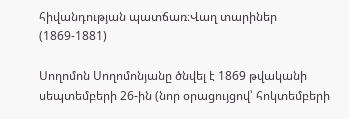հիվանդության պատճառ։Վաղ տարիներ (1869-1881)

Սողոմոն Սողոմոնյանը ծնվել է 1869 թվականի սեպտեմբերի 26-ին (նոր օրացույցով՝ հոկտեմբերի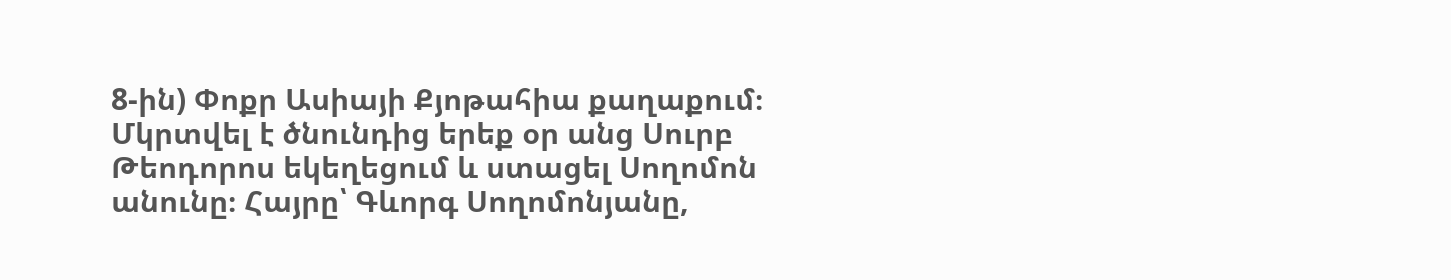8-ին) Փոքր Ասիայի Քյոթահիա քաղաքում։ Մկրտվել է ծնունդից երեք օր անց Սուրբ Թեոդորոս եկեղեցում և ստացել Սողոմոն անունը։ Հայրը՝ Գևորգ Սողոմոնյանը,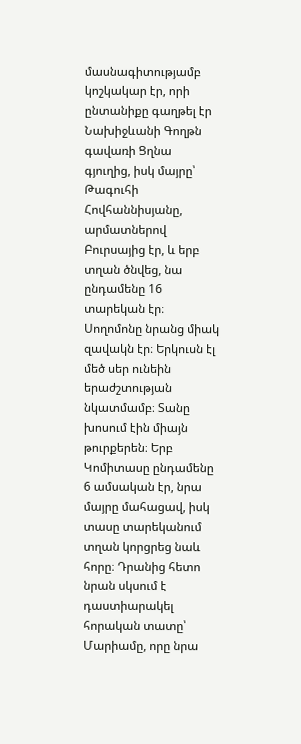մասնագիտությամբ կոշկակար էր, որի ընտանիքը գաղթել էր Նախիջևանի Գողթն գավառի Ցղնա գյուղից, իսկ մայրը՝ Թագուհի Հովհաննիսյանը, արմատներով Բուրսայից էր, և երբ տղան ծնվեց, նա ընդամենը 16 տարեկան էր։ Սողոմոնը նրանց միակ զավակն էր։ Երկուսն էլ մեծ սեր ունեին երաժշտության նկատմամբ։ Տանը խոսում էին միայն թուրքերեն։ Երբ Կոմիտասը ընդամենը 6 ամսական էր, նրա մայրը մահացավ, իսկ տասը տարեկանում տղան կորցրեց նաև հորը։ Դրանից հետո նրան սկսում է դաստիարակել հորական տատը՝ Մարիամը, որը նրա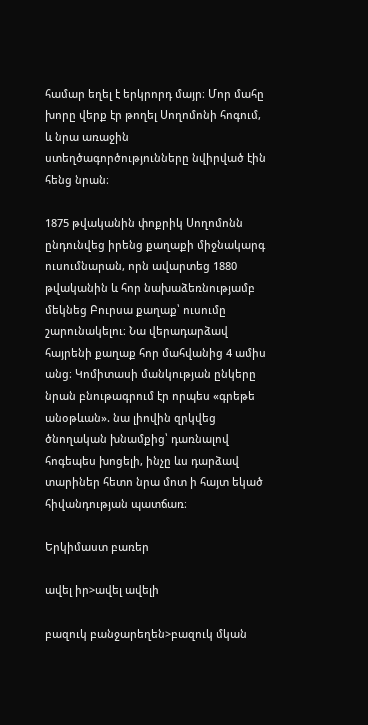համար եղել է երկրորդ մայր։ Մոր մահը խորը վերք էր թողել Սողոմոնի հոգում, և նրա առաջին ստեղծագործությունները նվիրված էին հենց նրան։

1875 թվականին փոքրիկ Սողոմոնն ընդունվեց իրենց քաղաքի միջնակարգ ուսումնարան, որն ավարտեց 1880 թվականին և հոր նախաձեռնությամբ մեկնեց Բուրսա քաղաք՝ ուսումը շարունակելու։ Նա վերադարձավ հայրենի քաղաք հոր մահվանից 4 ամիս անց։ Կոմիտասի մանկության ընկերը նրան բնութագրում էր որպես «գրեթե անօթևան». նա լիովին զրկվեց ծնողական խնամքից՝ դառնալով հոգեպես խոցելի, ինչը ևս դարձավ տարիներ հետո նրա մոտ ի հայտ եկած հիվանդության պատճառ։

Երկիմաստ բառեր

ավել իր>ավել ավելի

բազուկ բանջարեղեն>բազուկ մկան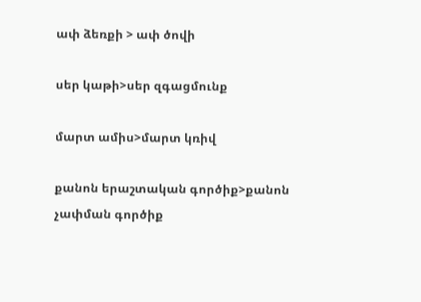ափ ձեռքի > ափ ծովի

սեր կաթի>սեր զգացմունք

մարտ ամիս>մարտ կռիվ

քանոն երաշտական գործիք>քանոն չափման գործիք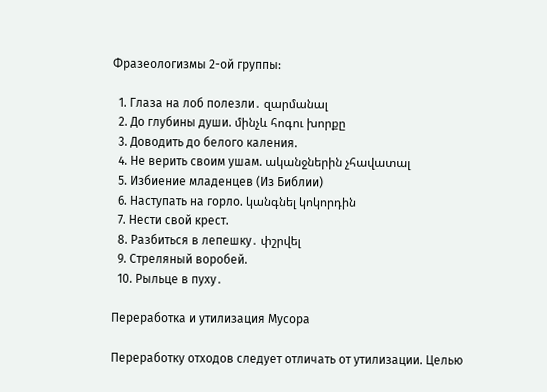Фразеологизмы 2-ой группы:

  1. Глаза на лоб полезли․ զարմանալ
  2. До глубины души. մինչև հոգու խորքը
  3. Доводить до белого каления.
  4. Не верить своим ушам. ականջներին չհավատալ
  5. Избиение младенцев (Из Библии)
  6. Наступать на горло. կանգնել կոկորդին
  7. Нести свой крест.
  8. Разбиться в лепешку․ փշրվել
  9. Стреляный воробей.
  10. Рыльце в пуху․

Переработка и утилизация Мусора

Переработку отходов следует отличать от утилизации. Целью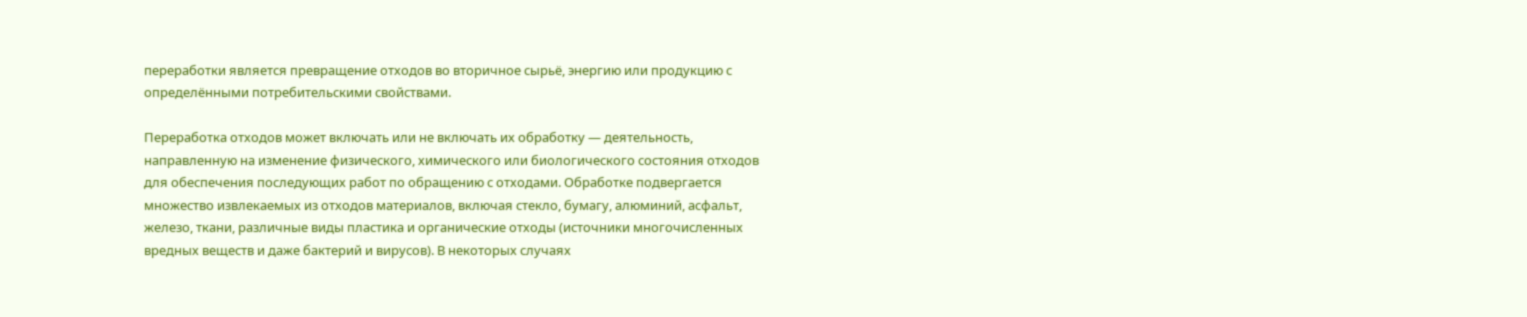переработки является превращение отходов во вторичное сырьё, энергию или продукцию с определёнными потребительскими свойствами.

Переработка отходов может включать или не включать их обработку — деятельность, направленную на изменение физического, химического или биологического состояния отходов для обеспечения последующих работ по обращению с отходами. Обработке подвергается множество извлекаемых из отходов материалов, включая стекло, бумагу, алюминий, асфальт, железо, ткани, различные виды пластика и органические отходы (источники многочисленных вредных веществ и даже бактерий и вирусов). В некоторых случаях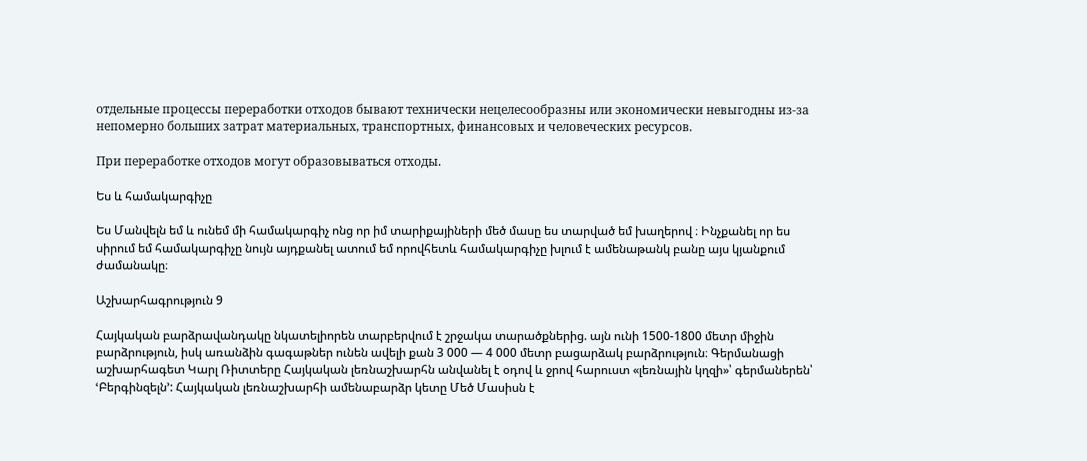отдельные процессы переработки отходов бывают технически нецелесообразны или экономически невыгодны из-за непомерно больших затрат материальных, транспортных, финансовых и человеческих ресурсов.

При переработке отходов могут образовываться отходы.

Ես և համակարգիչը

Ես Մանվելն եմ և ունեմ մի համակարգիչ ոնց որ իմ տարիքայիների մեծ մասը ես տարված եմ խաղերով ։ Ինչքանել որ ես սիրում եմ համակարգիչը նույն այդքանել ատում եմ որովհետև համակարգիչը խլում է ամենաթանկ բանը այս կյանքում ժամանակը։

Աշխարհագրություն 9

Հայկական բարձրավանդակը նկատելիորեն տարբերվում է շրջակա տարածքներից. այն ունի 1500-1800 մետր միջին բարձրություն, իսկ առանձին գագաթներ ունեն ավելի քան 3 000 — 4 000 մետր բացարձակ բարձրություն։ Գերմանացի աշխարհագետ Կարլ Ռիտտերը Հայկական լեռնաշխարհն անվանել է օդով և ջրով հարուստ «լեռնային կղզի»՝ գերմաներեն՝ ՙԲերգինզելն՚: Հայկական լեռնաշխարհի ամենաբարձր կետը Մեծ Մասիսն է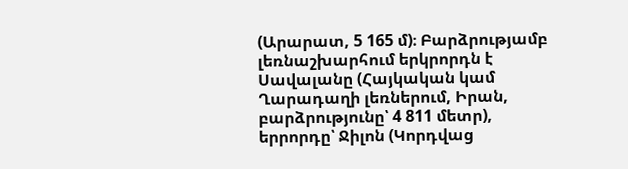(Արարատ, 5 165 մ)։ Բարձրությամբ լեռնաշխարհում երկրորդն է Սավալանը (Հայկական կամ Ղարադաղի լեռներում, Իրան, բարձրությունը՝ 4 811 մետր), երրորդը՝ Ջիլոն (Կորդվաց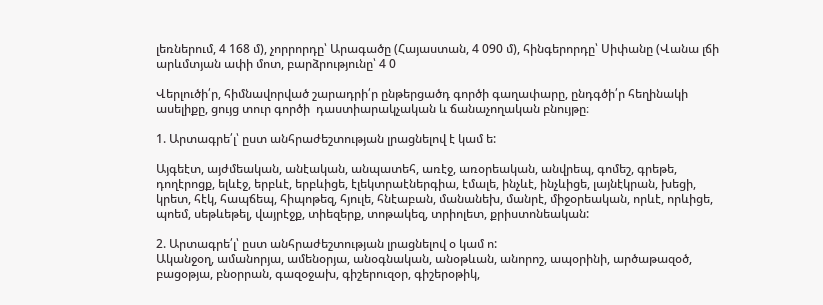լեռներում, 4 168 մ), չորրորդը՝ Արագածը (Հայաստան, 4 090 մ), հինգերորդը՝ Սիփանը (Վանա լճի արևմտյան ափի մոտ, բարձրությունը՝ 4 0

Վերլուծի՛ր, հիմնավորված շարադրի՛ր ընթերցածդ գործի գաղափարը, ընդգծի՛ր հեղինակի ասելիքը, ցույց տուր գործի  դաստիարակչական և ճանաչողական բնույթը։

1. Արտագրե՛լ՝ ըստ անհրաժեշտության լրացնելով է կամ ե:

Այգեէտ, այժմեական, անէական, անպատեհ, առէջ, առօրեական, անվրեպ, գոմեշ, գրեթե, դողէրոցք, ելևէջ, երբևէ, երբևիցե, էլեկտրաէներգիա, էմալե, ինչևէ, ինչևիցե, լայնէկրան, խեցի, կրետ, հէկ, հապճեպ, հիպոթեզ, հյուլե, հնէաբան, մանանեխ, մանրէ, միջօրեական, որևէ, որևիցե, պոեմ, սեթևեթել, վայրէջք, տիեզերք, տոթակեզ, տրիոլետ, քրիստոնեական:

2. Արտագրե՛լ՝ ըստ անհրաժեշտության լրացնելով օ կամ ո:
Ականջօղ, ամանորյա, ամենօրյա, անօգնական, անօթևան, անորոշ, ապօրինի, արծաթազօծ, բացօթյա, բնօրրան, գազօջախ, գիշերուզօր, գիշերօթիկ,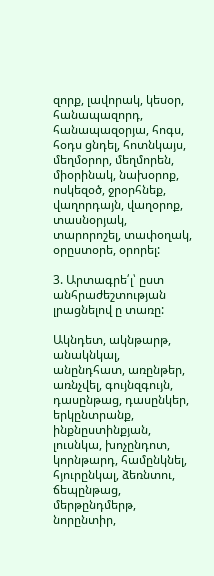զորք, լավորակ, կեսօր, հանապազորդ, հանապազօրյա, հոգս, հօդս ցնդել, հոտնկայս, մեղմօրոր, մեղմորեն, միօրինակ, նախօրոք, ոսկեզօծ, ջրօրհնեք, վաղորդայն, վաղօրոք, տասնօրյակ,
տարորոշել, տափօղակ, օրըստօրե, օրորել:

3. Արտագրե՛լ՝ ըստ անհրաժեշտության լրացնելով ը տառը:

Ակնդետ, ակնթարթ, անակնկալ, անընդհատ, առընթեր, առնչվել, գույնզգույն, դասընթաց, դասընկեր, երկընտրանք, ինքնըստինքյան, լուսնկա, խոչընդոտ, կորնթարդ, համընկնել, հյուրընկալ, ձեռնտու, ճեպընթաց, մերթընդմերթ, նորընտիր,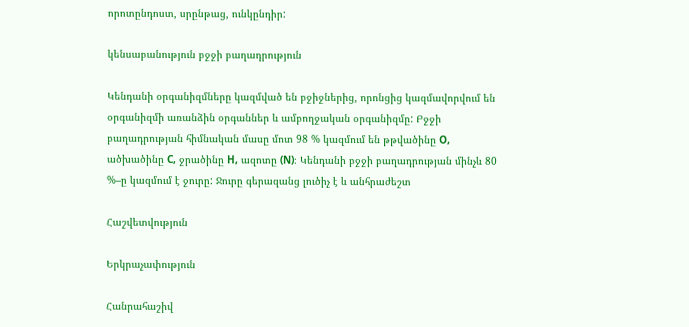որոտընդոստ, սրընթաց, ունկընդիր:

կենսաբանություն բջջի բաղադրություն

Կենդանի օրգանիզմները կազմված են բջիջներից, որոնցից կազմավորվում են օրգանիզմի առանձին օրգաններ և ամբողջական օրգանիզմը: Բջջի բաղադրության հիմնական մասը մոտ 98 % կազմում են թթվածինը O, ածխածինը C, ջրածինը H, ազոտը (N)։ Կենդանի բջջի բաղադրության մինչև 80 %–ը կազմում է ջուրը: Ջուրը գերազանց լուծիչ է և անհրաժեշտ

Հաշվետվություն

Երկրաչափություն

Հանրահաշիվ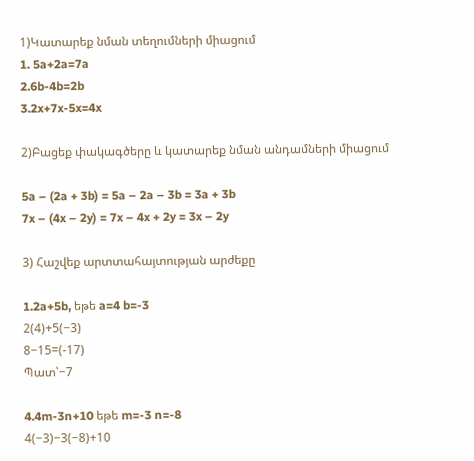1)Կատարեք նման տեղումների միացում
1. 5a+2a=7a
2.6b-4b=2b
3.2x+7x-5x=4x

2)Բացեք փակագծերը և կատարեք նման անդամների միացում

5a – (2a + 3b) = 5a – 2a – 3b = 3a + 3b
7x – (4x – 2y) = 7x – 4x + 2y = 3x – 2y

3) Հաշվեք արտտահայտության արժեքը

1.2a+5b, եթե a=4 b=-3
2(4)+5(−3)
8−15=(-17)
Պատ՝−7

4.4m-3n+10 եթե m=-3 n=-8
4(−3)−3(−8)+10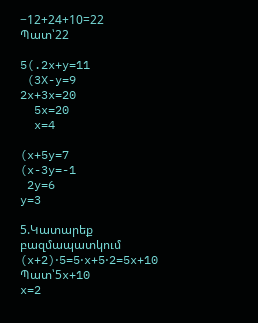−12+24+10=22
Պատ՝22

5(.2x+y=11
 (3X-y=9
2x+3x=20
  5x=20
  x=4

(x+5y=7
(x-3y=-1
 2y=6
y=3

5.Կատարեք բազմապատկում
(x+2)⋅5=5⋅x+5⋅2=5x+10
Պատ՝5x+10
x=2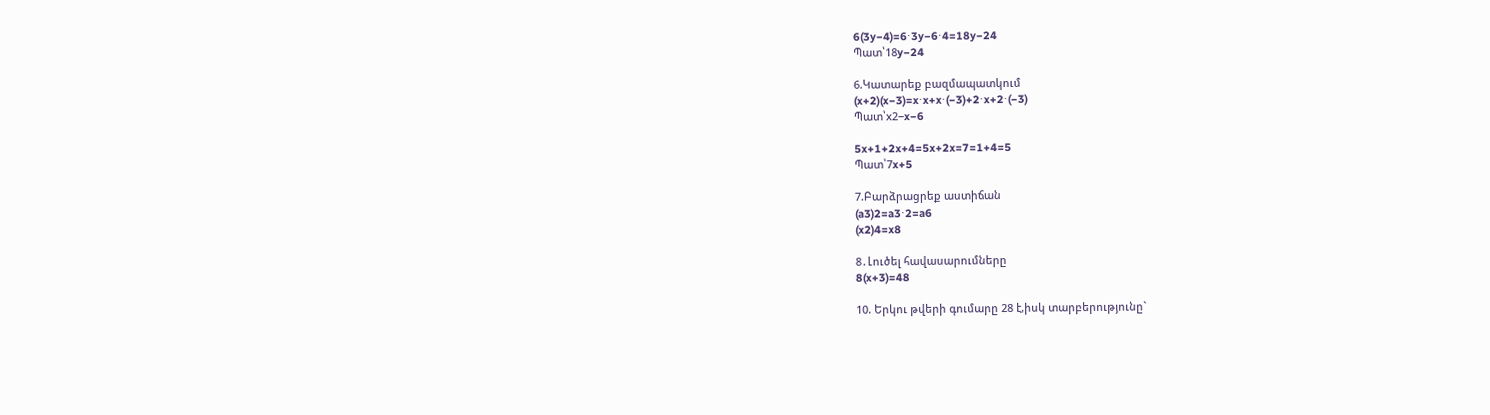6(3y−4)=6⋅3y−6⋅4=18y−24
Պատ՝18y−24

6.Կատարեք բազմապատկում
(x+2)(x−3)=x⋅x+x⋅(−3)+2⋅x+2⋅(−3)
Պատ՝x2−x−6

5x+1+2x+4=5x+2x=7=1+4=5
Պատ՝7x+5

7.Բարձրացրեք աստիճան
(a3)2=a3⋅2=a6
(x2)4=x8

8․Լուծել հավասարումները
8(x+3)=48

10. Երկու թվերի գումարը 28 է,իսկ տարբերությունը`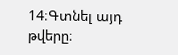14։Գտնել այդ թվերը։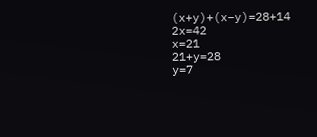(x+y)+(x−y)=28+14
2x=42
x=21
21+y=28
y=7